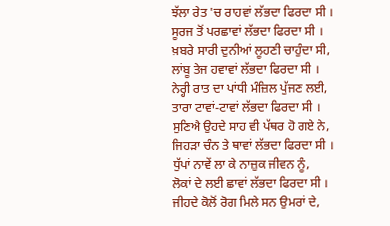ਝੱਲਾ ਰੇਤ 'ਚ ਰਾਹਵਾਂ ਲੱਭਦਾ ਫਿਰਦਾ ਸੀ ।
ਸੂਰਜ ਤੋਂ ਪਰਛਾਵਾਂ ਲੱਭਦਾ ਫਿਰਦਾ ਸੀ ।
ਖ਼ਬਰੇ ਸਾਰੀ ਦੁਨੀਆਂ ਲੂਹਣੀ ਚਾਹੁੰਦਾ ਸੀ,
ਲਾਂਬੂ ਤੇਜ ਹਵਾਵਾਂ ਲੱਭਦਾ ਫਿਰਦਾ ਸੀ ।
ਨੇਰ੍ਹੀ ਰਾਤ ਦਾ ਪਾਂਧੀ ਮੰਜ਼ਿਲ ਪੁੱਜਣ ਲਈ,
ਤਾਰਾ ਟਾਵਾਂ-ਟਾਵਾਂ ਲੱਭਦਾ ਫਿਰਦਾ ਸੀ ।
ਸੁਣਿਐ ਉਹਦੇ ਸਾਹ ਵੀ ਪੱਥਰ ਹੋ ਗਏ ਨੇ,
ਜਿਹੜਾ ਚੰਨ ਤੇ ਥਾਵਾਂ ਲੱਭਦਾ ਫਿਰਦਾ ਸੀ ।
ਧੁੱਪਾਂ ਨਾਵੇਂ ਲਾ ਕੇ ਨਾਜ਼ੁਕ ਜੀਵਨ ਨੂੰ,
ਲੋਕਾਂ ਦੇ ਲਈ ਛਾਵਾਂ ਲੱਭਦਾ ਫਿਰਦਾ ਸੀ ।
ਜੀਹਦੇ ਕੋਲੋਂ ਰੋਗ ਮਿਲੇ ਸਨ ਉਮਰਾਂ ਦੇ,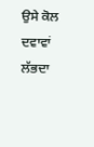ਉਸੇ ਕੋਲ ਦਵਾਵਾਂ ਲੱਭਦਾ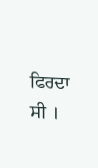ਫਿਰਦਾ ਸੀ ।